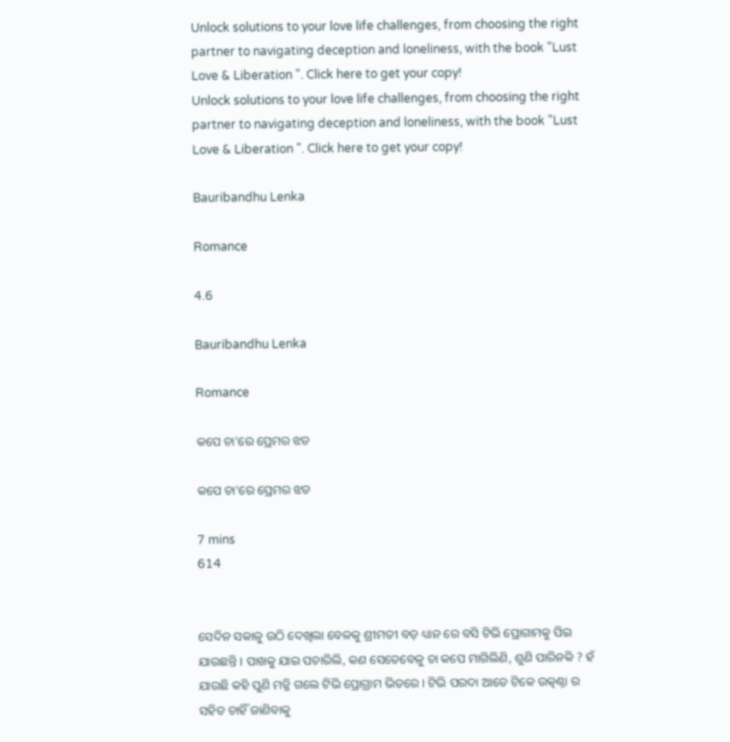Unlock solutions to your love life challenges, from choosing the right partner to navigating deception and loneliness, with the book "Lust Love & Liberation ". Click here to get your copy!
Unlock solutions to your love life challenges, from choosing the right partner to navigating deception and loneliness, with the book "Lust Love & Liberation ". Click here to get your copy!

Bauribandhu Lenka

Romance

4.6

Bauribandhu Lenka

Romance

କପେ ଚା'ରେ ପ୍ରେମର ଝଡ

କପେ ଚା'ରେ ପ୍ରେମର ଝଡ

7 mins
614


ସେଦିନ ସକାଳୁ ଉଠି ଦେଖିଲା ବେଳକୁ ଶ୍ରୀମତୀ ବଡ଼ ଧ୍ୟାନ ରେ ବସି ଟିଭି ପ୍ରୋଗାମକୁ ପିଇ ଯାଉଛନ୍ତି । ପାଖକୁ ଯାଇ ପଚାରିଲି, କଣ ସେତେବେଳୁ ଚା କପେ ମାଗିଲିଣି, ଶୁଣି ପାରିନକି ? ହଁ ଯାଉଛି କହି ପୁଣି ମଜ୍ଜି ଗଲେ ଟିଭି ପ୍ରୋଗ୍ରାମ ଭିତରେ । ଟିଭି ପରଦା ଆଡେ ଟିକେ ଉତ୍କଣ୍ଠା ର ସହିତ ଚାହିଁ ଜାଣିବାକୁ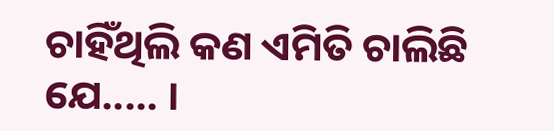ଚାହିଁଥିଲି କଣ ଏମିତି ଚାଲିଛି ଯେ..... ।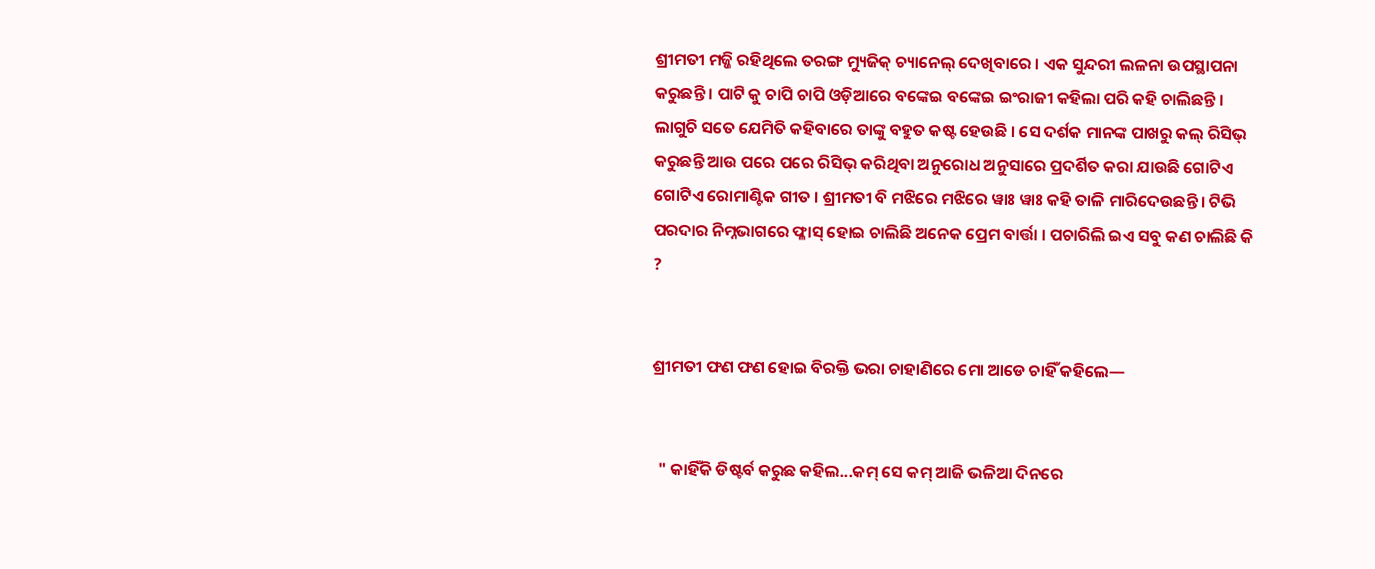ଶ୍ରୀମତୀ ମଜ୍ଜି ରହିଥିଲେ ତରଙ୍ଗ ମ୍ୟୁଜିକ୍ ଚ୍ୟାନେଲ୍ ଦେଖିବାରେ । ଏକ ସୁନ୍ଦରୀ ଲଳନା ଉପସ୍ଥାପନା କରୁଛନ୍ତି । ପାଟି କୁ ଚାପି ଚାପି ଓଡ଼ିଆରେ ବଙ୍କେଇ ବଙ୍କେଇ ଇଂରାଜୀ କହିଲା ପରି କହି ଚାଲିଛନ୍ତି । ଲାଗୁଚି ସତେ ଯେମିତି କହିବାରେ ତାଙ୍କୁ ବହୁତ କଷ୍ଟ ହେଉଛି । ସେ ଦର୍ଶକ ମାନଙ୍କ ପାଖରୁ କଲ୍ ରିସିଭ୍ କରୁଛନ୍ତି ଆଉ ପରେ ପରେ ରିସିଭ୍ କରିଥିବା ଅନୁରୋଧ ଅନୁସାରେ ପ୍ରଦର୍ଶିତ କରା ଯାଉଛି ଗୋଟିଏ ଗୋଟିଏ ରୋମାଣ୍ଟିକ ଗୀତ । ଶ୍ରୀମତୀ ବି ମଝିରେ ମଝିରେ ୱାଃ ୱାଃ କହି ତାଳି ମାରିଦେଉଛନ୍ତି । ଟିଭି ପରଦାର ନିମ୍ନଭାଗରେ ଫ୍ଳାସ୍ ହୋଇ ଚାଲିଛି ଅନେକ ପ୍ରେମ ବାର୍ତ୍ତା । ପଚାରିଲି ଇଏ ସବୁ କଣ ଚାଲିଛି କି ?


ଶ୍ରୀମତୀ ଫଣ ଫଣ ହୋଇ ବିରକ୍ତି ଭରା ଚାହାଣିରେ ମୋ ଆଡେ ଚାହିଁ କହିଲେ—


  " କାହିଁକି ଡିଷ୍ଟର୍ବ କରୁଛ କହିଲ...କମ୍ ସେ କମ୍ ଆଜି ଭଳିଆ ଦିନରେ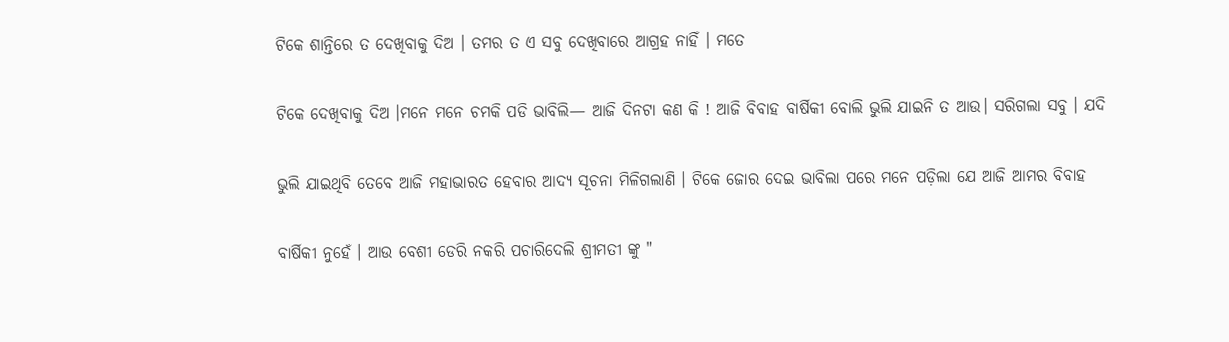ଟିକେ ଶାନ୍ତିରେ ତ ଦେଖିବାକୁ ଦିଅ । ତମର ତ ଏ ସବୁ ଦେଖିବାରେ ଆଗ୍ରହ ନାହିଁ । ମତେ

ଟିକେ ଦେଖିବାକୁ ଦିଅ ।ମନେ ମନେ ଚମକି ପଡି ଭାବିଲି— ଆଜି ଦିନଟା କଣ କି ! ଆଜି ବିବାହ ବାର୍ଷିକୀ ବୋଲି ଭୁଲି ଯାଇନି ତ ଆଉ। ସରିଗଲା ସବୁ । ଯଦି

ଭୁଲି ଯାଇଥିବି ତେବେ ଆଜି ମହାଭାରତ ହେବାର ଆଦ୍ୟ ସୂଚନା ମିଳିଗଲାଣି । ଟିକେ ଜୋର ଦେଇ ଭାବିଲା ପରେ ମନେ ପଡ଼ିଲା ଯେ ଆଜି ଆମର ବିବାହ

ବାର୍ଷିକୀ ନୁହେଁ । ଆଉ ବେଶୀ ଡେରି ନକରି ପଚାରିଦେଲି ଶ୍ରୀମତୀ ଙ୍କୁ "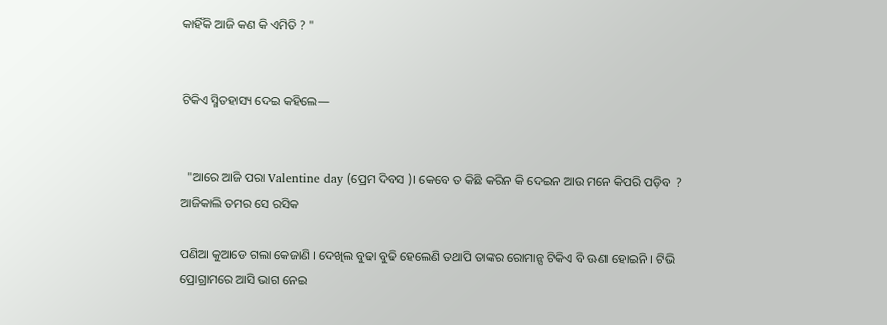କାହିଁକି ଆଜି କଣ କି ଏମିତି ? "


ଟିକିଏ ସ୍ମିତହାସ୍ୟ ଦେଇ କହିଲେ—


  "ଆରେ ଆଜି ପରା Valentine day (ପ୍ରେମ ଦିବସ )। କେବେ ତ କିଛି କରିନ କି ଦେଇନ ଆଉ ମନେ କିପରି ପଡ଼ିବ  ? ଆଜିକାଲି ତମର ସେ ରସିକ

ପଣିଆ କୁଆଡେ ଗଲା କେଜାଣି । ଦେଖିଲ ବୁଢା ବୁଢି ହେଲେଣି ତଥାପି ତାଙ୍କର ରୋମାନ୍ସ ଟିକିଏ ବି ଊଣା ହୋଇନି । ଟିଭି ପ୍ରୋଗ୍ରାମରେ ଆସି ଭାଗ ନେଇ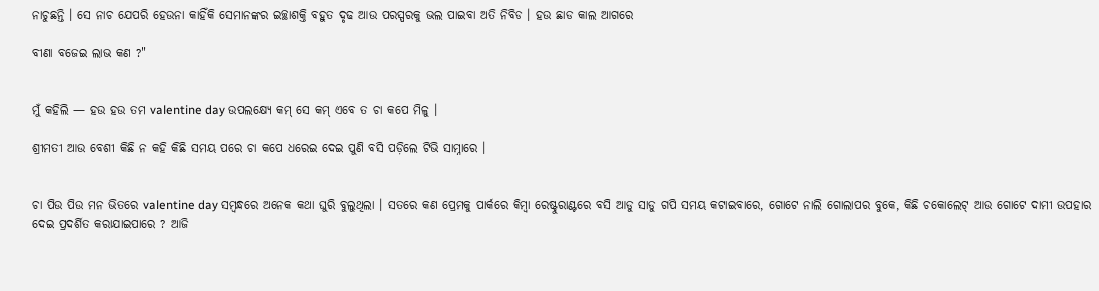ନାଚୁଛନ୍ତି । ସେ ନାଚ ଯେପରି ହେଉନା କାହିଁକି ସେମାନଙ୍କର ଇଚ୍ଛାଶକ୍ତି ବହୁତ ଦୃଢ ଆଉ ପରସ୍ପରକୁ ଭଲ ପାଇବା ଅତି ନିବିଡ । ହଉ ଛାଡ କାଲ ଆଗରେ

ବୀଣା ବଜେଇ ଲାଭ କଣ ?"


ମୁଁ କହିଲି — ହଉ ହଉ ତମ valentine day ଉପଲକ୍ଷ୍ୟେ କମ୍ ସେ କମ୍ ଏବେ ତ ଚା କପେ ମିଳୁ ।

ଶ୍ରୀମତୀ ଆଉ ବେଶୀ କିଛି ନ କହି କିଛି ସମୟ ପରେ ଚା କପେ ଧରେଇ ଦେଇ ପୁଣି ବସି ପଡ଼ିଲେ ଟିଭି ସାମ୍ନାରେ ।


ଚା ପିଉ ପିଉ ମନ ଭିତରେ valentine day ସମ୍ବନ୍ଧରେ ଅନେକ କଥା ଘୁରି ବୁଲୁଥିଲା । ସତରେ କଣ ପ୍ରେମକୁ ପାର୍କରେ କିମ୍ବା ରେଷ୍ଟୁରାଣ୍ଟରେ ବସି ଆଡୁ ସାଡୁ ଗପି ସମୟ କଟାଇବାରେ, ଗୋଟେ ନାଲି ଗୋଲାପର ବୁକେ, କିଛି ଚକୋଲେଟ୍ ଆଉ ଗୋଟେ ଦାମୀ ଉପହାର ଦେଇ ପ୍ରଦର୍ଶିତ କରାଯାଇପାରେ ? ଆଜି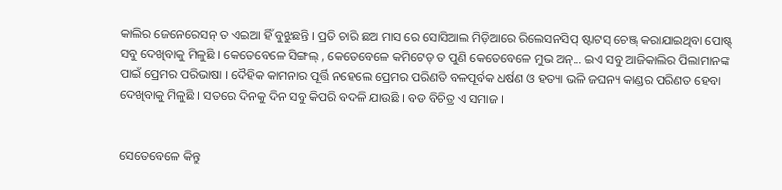କାଲିର ଜେନେରେସନ୍ ତ ଏଇଆ ହିଁ ବୁଝୁଛନ୍ତି । ପ୍ରତି ଚାରି ଛଅ ମାସ ରେ ସୋସିଆଲ ମିଡ଼ିଆରେ ରିଲେସନସିପ୍ ଷ୍ଟାଟସ୍ ଚେଞ୍ଜ୍ କରାଯାଇଥିବା ପୋଷ୍ଟ୍ ସବୁ ଦେଖିବାକୁ ମିଳୁଛି । କେତେବେଳେ ସିଙ୍ଗଲ୍ , କେତେବେଳେ କମିଟେଡ୍ ତ ପୁଣି କେତେବେଳେ ମୁଭ ଅନ୍... ଇଏ ସବୁ ଆଜିକାଲିର ପିଲାମାନଙ୍କ ପାଇଁ ପ୍ରେମର ପରିଭାଷା । ଦୈହିକ କାମନାର ପୂର୍ତ୍ତି ନହେଲେ ପ୍ରେମର ପରିଣତି ବଳପୂର୍ବକ ଧର୍ଷଣ ଓ ହତ୍ୟା ଭଳି ଜଘନ୍ୟ କାଣ୍ଡର ପରିଣତ ହେବା ଦେଖିବାକୁ ମିଳୁଛି । ସତରେ ଦିନକୁ ଦିନ ସବୁ କିପରି ବଦଳି ଯାଉଛି । ବଡ ବିଚିତ୍ର ଏ ସମାଜ ।


ସେତେବେଳେ କିନ୍ତୁ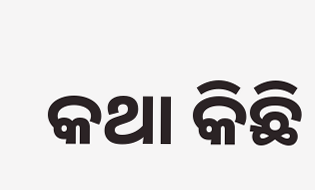କଥା କିଛି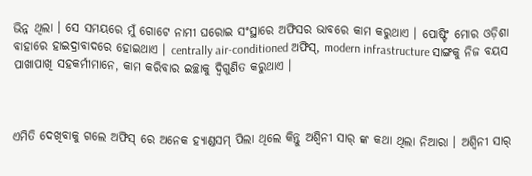ଭିନ୍ନ ଥିଲା । ସେ ସମୟରେ ମୁଁ ଗୋଟେ ନାମୀ ଘରୋଇ ସଂସ୍ଥାରେ ଅଫିସର ଭାବରେ କାମ କରୁଥାଏ । ପୋଷ୍ଟିଂ ମୋର ଓଡ଼ିଶା ବାହାରେ ହାଇଦ୍ରାବାଦରେ ହୋଇଥାଏ । centrally air-conditioned ଅଫିସ୍, modern infrastructure ସାଙ୍ଗକୁ ନିଜ ବୟସ ପାଖାପାଖି ସହକର୍ମୀମାନେ, କାମ କରିବାର ଇଚ୍ଛାକୁ ଦ୍ୱିଗୁଣିତ କରୁଥାଏ ।



ଏମିତି ଦେଖିବାକୁ ଗଲେ ଅଫିସ୍ ରେ ଅନେକ ହ୍ୟାଣ୍ଡସମ୍ ପିଲା ଥିଲେ କିନ୍ତୁ ଅଶ୍ୱିନୀ ସାର୍ ଙ୍କ କଥା ଥିଲା ନିଆରା । ଅଶ୍ୱିନୀ ସାର୍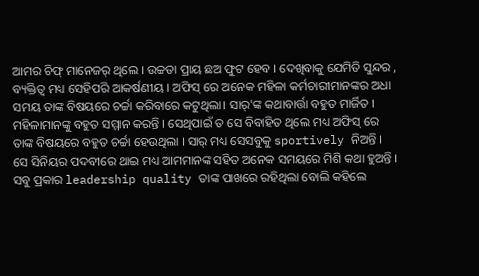ଆମର ଚିଫ୍ ମାନେଜର୍ ଥିଲେ । ଉଚ୍ଚତା ପ୍ରାୟ ଛଅ ଫୁଟ ହେବ । ଦେଖିବାକୁ ଯେମିତି ସୁନ୍ଦର , ବ୍ୟକ୍ତିତ୍ୱ ମଧ୍ୟ ସେହିପରି ଆକର୍ଷଣୀୟ । ଅଫିସ୍ ରେ ଅନେକ ମହିଳା କର୍ମଚାରୀମାନଙ୍କର ଅଧା ସମୟ ତାଙ୍କ ବିଷୟରେ ଚର୍ଚ୍ଚା କରିବାରେ କଟୁଥିଲା। ସାର୍'ଙ୍କ କଥାବାର୍ତ୍ତା ବହୁତ ମାର୍ଜିତ । ମହିଳାମାନଙ୍କୁ ବହୁତ ସମ୍ମାନ କରନ୍ତି । ସେଥିପାଇଁ ତ ସେ ବିବାହିତ ଥିଲେ ମଧ୍ୟ ଅଫିସ୍ ରେ ତାଙ୍କ ବିଷୟରେ ବହୁତ ଚର୍ଚ୍ଚା ହେଉଥିଲା । ସାର୍ ମଧ୍ୟ ସେସବୁକୁ sportively ନିଅନ୍ତି । ସେ ସିନିୟର ପଦବୀରେ ଥାଇ ମଧ୍ୟ ଆମମାନଙ୍କ ସହିତ ଅନେକ ସମୟରେ ମିଶି କଥା ହୁଅନ୍ତି । ସବୁ ପ୍ରକାର leadership quality ତାଙ୍କ ପାଖରେ ରହିଥିଲା ବୋଲି କହିଲେ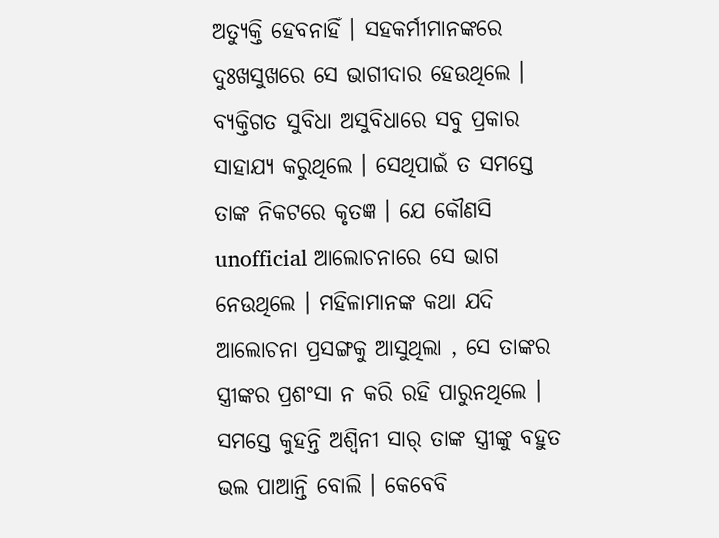ଅତ୍ୟୁକ୍ତି ହେବନାହିଁ । ସହକର୍ମୀମାନଙ୍କରେ ଦୁଃଖସୁଖରେ ସେ ଭାଗୀଦାର ହେଉଥିଲେ । ବ୍ୟକ୍ତିଗତ ସୁବିଧା ଅସୁବିଧାରେ ସବୁ ପ୍ରକାର ସାହାଯ୍ୟ କରୁଥିଲେ । ସେଥିପାଇଁ ତ ସମସ୍ତେ ତାଙ୍କ ନିକଟରେ କୃତଜ୍ଞ । ଯେ କୌଣସି unofficial ଆଲୋଚନାରେ ସେ ଭାଗ ନେଉଥିଲେ । ମହିଳାମାନଙ୍କ କଥା ଯଦି ଆଲୋଚନା ପ୍ରସଙ୍ଗକୁ ଆସୁଥିଲା , ସେ ତାଙ୍କର ସ୍ତ୍ରୀଙ୍କର ପ୍ରଶଂସା ନ କରି ରହି ପାରୁନଥିଲେ । ସମସ୍ତେ କୁହନ୍ତି ଅଶ୍ୱିନୀ ସାର୍ ତାଙ୍କ ସ୍ତ୍ରୀଙ୍କୁ ବହୁତ ଭଲ ପାଆନ୍ତି ବୋଲି । କେବେବି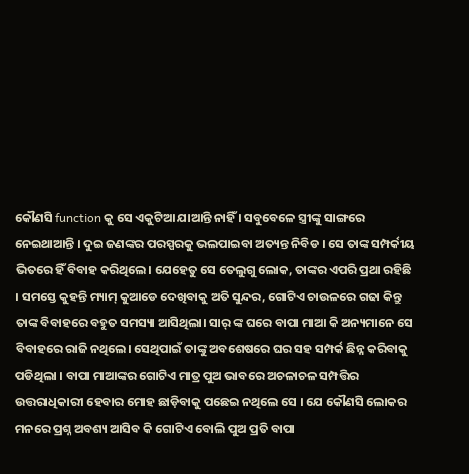କୌଣସି function କୁ ସେ ଏକୁଟିଆ ଯାଆନ୍ତି ନାହିଁ । ସବୁବେଳେ ସ୍ତ୍ରୀଙ୍କୁ ସାଙ୍ଗରେ ନେଇଥାଆନ୍ତି । ଦୁଇ ଜଣଙ୍କର ପରସ୍ପରକୁ ଭଲପାଇବା ଅତ୍ୟନ୍ତ ନିବିଡ । ସେ ତାଙ୍କ ସମ୍ପର୍କୀୟ ଭିତରେ ହିଁ ବିବାହ କରିଥିଲେ। ଯେହେତୁ ସେ ତେଲୁଗୁ ଲୋକ, ତାଙ୍କର ଏପରି ପ୍ରଥା ରହିଛି । ସମସ୍ତେ କୁହନ୍ତି ମ୍ୟାମ୍ କୁଆଡେ ଦେଖିବାକୁ ଅତି ସୁନ୍ଦର, ଗୋଟିଏ ଚାଉଳରେ ଗଢା କିନ୍ତୁ ତାଙ୍କ ବିବାହରେ ବହୁତ ସମସ୍ୟା ଆସିଥିଲା। ସାର୍ ଙ୍କ ଘରେ ବାପା ମାଆ କି ଅନ୍ୟମାନେ ସେ ବିବାହରେ ରାଜି ନଥିଲେ। ସେଥିପାଇଁ ତାଙ୍କୁ ଅବଶେଷରେ ଘର ସହ ସମ୍ପର୍କ ଛିନ୍ନ କରିବାକୁ ପଡିଥିଲା । ବାପା ମାଆଙ୍କର ଗୋଟିଏ ମାତ୍ର ପୁଅ ଭାବରେ ଅଚଳାଚଳ ସମ୍ପତ୍ତିର ଉତ୍ତରାଧିକାରୀ ହେବାର ମୋହ ଛାଡ଼ିବାକୁ ପଛେଇ ନଥିଲେ ସେ । ଯେ କୌଣସି ଲୋକର ମନରେ ପ୍ରଶ୍ନ ଅବଶ୍ୟ ଆସିବ କି ଗୋଟିଏ ବୋଲି ପୁଅ ପ୍ରତି ବାପା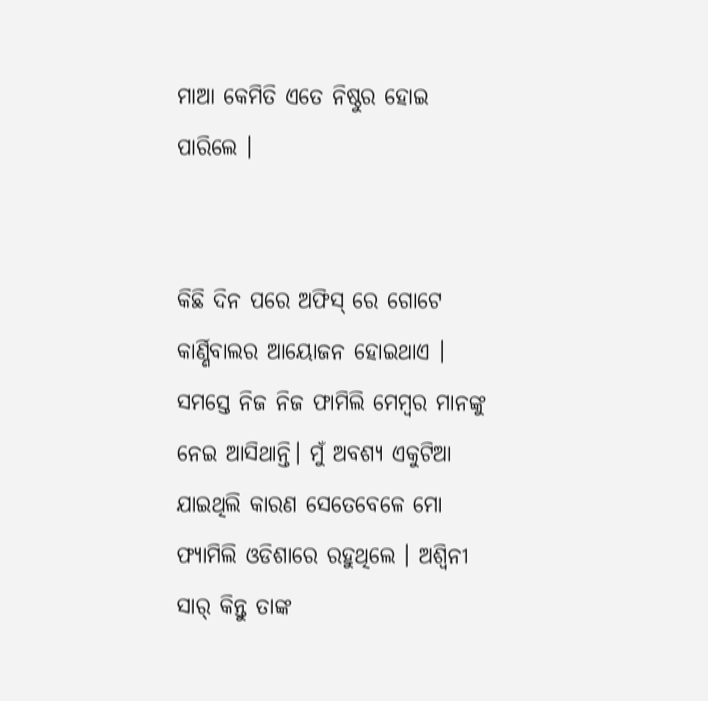ମାଆ କେମିତି ଏତେ ନିଷ୍ଠୁର ହୋଇ ପାରିଲେ ।


କିଛି ଦିନ ପରେ ଅଫିସ୍ ରେ ଗୋଟେ କାର୍ଣ୍ଣିବାଲର ଆୟୋଜନ ହୋଇଥାଏ । ସମସ୍ତେ ନିଜ ନିଜ ଫାମିଲି ମେମ୍ବର ମାନଙ୍କୁ ନେଇ ଆସିଥାନ୍ତି। ମୁଁ ଅବଶ୍ୟ ଏକୁଟିଆ ଯାଇଥିଲି କାରଣ ସେତେବେଳେ ମୋ ଫ୍ୟାମିଲି ଓଡିଶାରେ ରହୁଥିଲେ । ଅଶ୍ୱିନୀ ସାର୍ କିନ୍ତୁ ତାଙ୍କ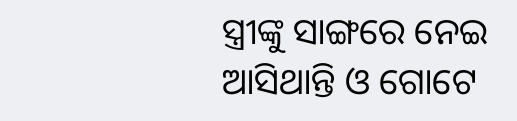ସ୍ତ୍ରୀଙ୍କୁ ସାଙ୍ଗରେ ନେଇ ଆସିଥାନ୍ତି ଓ ଗୋଟେ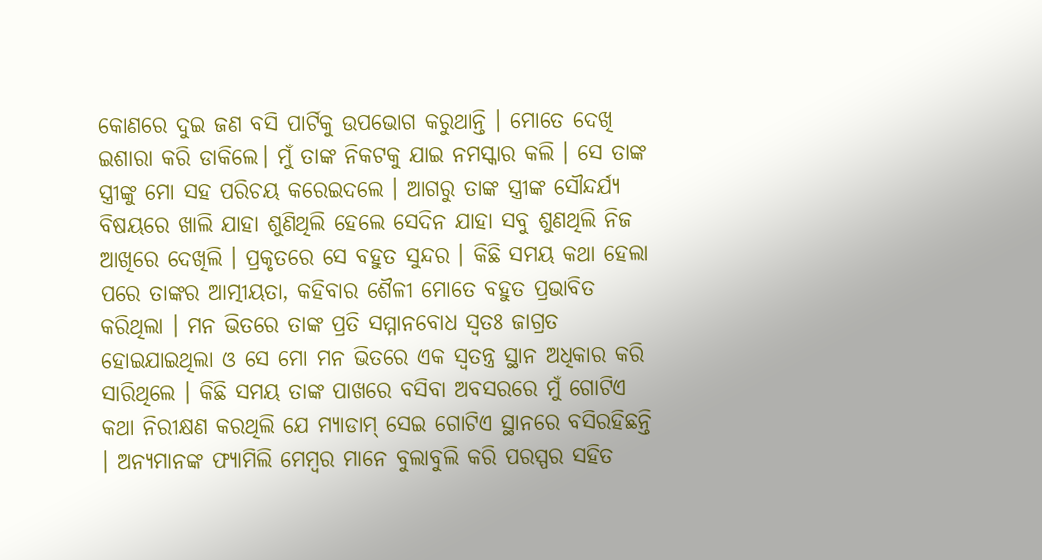କୋଣରେ ଦୁଇ ଜଣ ବସି ପାର୍ଟିକୁ ଉପଭୋଗ କରୁଥାନ୍ତି । ମୋତେ ଦେଖି ଇଶାରା କରି ଡାକିଲେ। ମୁଁ ତାଙ୍କ ନିକଟକୁ ଯାଇ ନମସ୍କାର କଲି । ସେ ତାଙ୍କ ସ୍ତ୍ରୀଙ୍କୁ ମୋ ସହ ପରିଚୟ କରେଇଦଲେ । ଆଗରୁ ତାଙ୍କ ସ୍ତ୍ରୀଙ୍କ ସୌନ୍ଦର୍ଯ୍ୟ ବିଷୟରେ ଖାଲି ଯାହା ଶୁଣିଥିଲି ହେଲେ ସେଦିନ ଯାହା ସବୁ ଶୁଣଥିଲି ନିଜ ଆଖିରେ ଦେଖିଲି । ପ୍ରକୃତରେ ସେ ବହୁତ ସୁନ୍ଦର । କିଛି ସମୟ କଥା ହେଲା ପରେ ତାଙ୍କର ଆତ୍ମୀୟତା, କହିବାର ଶୈଳୀ ମୋତେ ବହୁତ ପ୍ରଭାବିତ କରିଥିଲା । ମନ ଭିତରେ ତାଙ୍କ ପ୍ରତି ସମ୍ମାନବୋଧ ସ୍ୱତଃ ଜାଗ୍ରତ ହୋଇଯାଇଥିଲା ଓ ସେ ମୋ ମନ ଭିତରେ ଏକ ସ୍ୱତନ୍ତ୍ର ସ୍ଥାନ ଅଧିକାର କରି ସାରିଥିଲେ । କିଛି ସମୟ ତାଙ୍କ ପାଖରେ ବସିବା ଅବସରରେ ମୁଁ ଗୋଟିଏ କଥା ନିରୀକ୍ଷଣ କରଥିଲି ଯେ ମ୍ୟାଡାମ୍ ସେଇ ଗୋଟିଏ ସ୍ଥାନରେ ବସିରହିଛନ୍ତି । ଅନ୍ୟମାନଙ୍କ ଫ୍ୟାମିଲି ମେମ୍ବର ମାନେ ବୁଲାବୁଲି କରି ପରସ୍ପର ସହିତ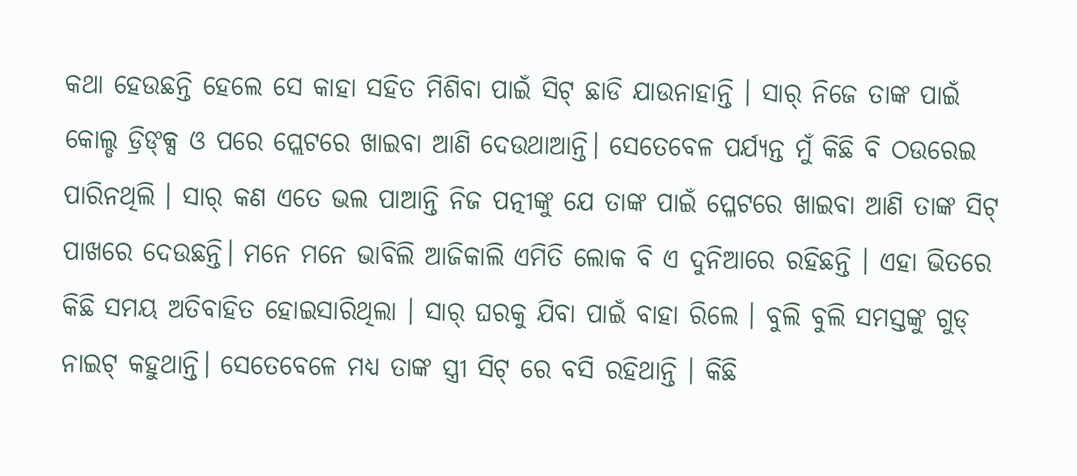କଥା ହେଉଛନ୍ତି ହେଲେ ସେ କାହା ସହିତ ମିଶିବା ପାଇଁ ସିଟ୍ ଛାଡି ଯାଉନାହାନ୍ତି । ସାର୍ ନିଜେ ତାଙ୍କ ପାଇଁ କୋଲ୍ଡ ଡ୍ରିଙ୍କ୍ସ ଓ ପରେ ପ୍ଲେଟରେ ଖାଇବା ଆଣି ଦେଉଥାଆନ୍ତି। ସେତେବେଳ ପର୍ଯ୍ୟନ୍ତ ମୁଁ କିଛି ବି ଠଉରେଇ ପାରିନଥିଲି । ସାର୍ କଣ ଏତେ ଭଲ ପାଆନ୍ତି ନିଜ ପତ୍ନୀଙ୍କୁ ଯେ ତାଙ୍କ ପାଇଁ ପ୍ଳେଟରେ ଖାଇବା ଆଣି ତାଙ୍କ ସିଟ୍ ପାଖରେ ଦେଉଛନ୍ତି। ମନେ ମନେ ଭାବିଲି ଆଜିକାଲି ଏମିତି ଲୋକ ବି ଏ ଦୁନିଆରେ ରହିଛନ୍ତି । ଏହା ଭିତରେ କିଛି ସମୟ ଅତିବାହିତ ହୋଇସାରିଥିଲା । ସାର୍ ଘରକୁ ଯିବା ପାଇଁ ବାହା ରିଲେ । ବୁଲି ବୁଲି ସମସ୍ତଙ୍କୁ ଗୁଡ୍ ନାଇଟ୍ କହୁଥାନ୍ତି। ସେତେବେଳେ ମଧ୍ୟ ତାଙ୍କ ସ୍ତ୍ରୀ ସିଟ୍ ରେ ବସି ରହିଥାନ୍ତି । କିଛି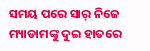ସମୟ ପରେ ସାର୍ ନିଜେ ମ୍ୟାଡାମଙ୍କୁ ଦୁଇ ହାତରେ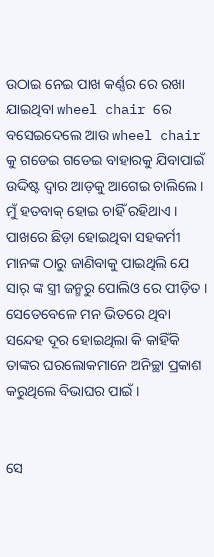ଉଠାଇ ନେଇ ପାଖ କର୍ଣ୍ଣର ରେ ରଖା ଯାଇଥିବା wheel chair ରେ ବସେଇଦେଲେ ଆଉ wheel chair କୁ ଗଡେଇ ଗଡେଇ ବାହାରକୁ ଯିବାପାଇଁ ଉଦ୍ଦିଷ୍ଟ ଦ୍ୱାର ଆଡ଼କୁ ଆଗେଇ ଚାଲିଲେ । ମୁଁ ହତବାକ୍ ହୋଇ ଚାହିଁ ରହିଥାଏ । ପାଖରେ ଛିଡ଼ା ହୋଇଥିବା ସହକର୍ମୀ ମାନଙ୍କ ଠାରୁ ଜାଣିବାକୁ ପାଇଥିଲି ଯେ ସାର୍ ଙ୍କ ସ୍ତ୍ରୀ ଜନ୍ମରୁ ପୋଲିଓ ରେ ପୀଡ଼ିତ । ସେତେବେଳେ ମନ ଭିତରେ ଥିବା ସନ୍ଦେହ ଦୂର ହୋଇଥିଲା କି କାହିଁକି ତାଙ୍କର ଘରଲୋକମାନେ ଅନିଚ୍ଛା ପ୍ରକାଶ କରୁଥିଲେ ବିଭାଘର ପାଇଁ ।


ସେ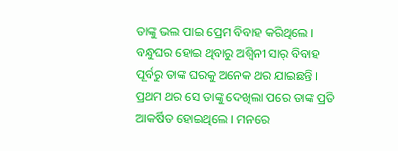ତାଙ୍କୁ ଭଲ ପାଇ ପ୍ରେମ ବିବାହ କରିଥିଲେ । ବନ୍ଧୁଘର ହୋଇ ଥିବାରୁ ଅଶ୍ୱିନୀ ସାର୍ ବିବାହ ପୂର୍ବରୁ ତାଙ୍କ ଘରକୁ ଅନେକ ଥର ଯାଇଛନ୍ତି । ପ୍ରଥମ ଥର ସେ ତାଙ୍କୁ ଦେଖିଲା ପରେ ତାଙ୍କ ପ୍ରତି ଆକର୍ଷିତ ହୋଇଥିଲେ । ମନରେ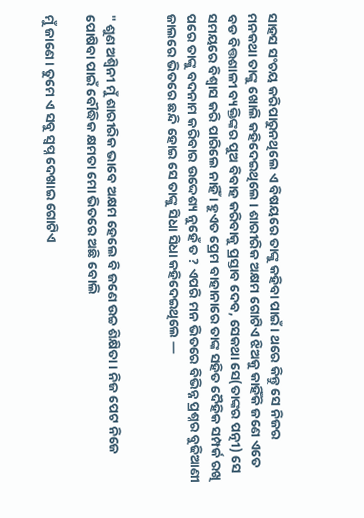ସାହସ ସଂଚୟ କରିପାରୁନଥିଲେ ଏ ବିଷୟରେ ତାଙ୍କୁ କହିବା ପାଇଁ । ଥରେ କିନ୍ତୁ ସେ ନିଜର ମନକଥା ତାଙ୍କୁ ଖୋଲି କହିଦେଇଥିଲେ । ଶାରୀରିକ ଅକ୍ଷମ ଗୋଟିଏ ଝିଅକୁ କାହିଁକି ଜଣେ ଏତେ ବଡ ବିତ୍ତଶାଳୀ ବ୍ୟକ୍ତିଙ୍କର ପୁଅ ବିବାହ କରିବାକୁ ପ୍ରସ୍ତାବ ଦେବ, ସେକଥା ସେ(ତାଙ୍କର ପତ୍ନୀ) ସେ ସମୟରେ ବିଶ୍ୱାସ କରି ପାରିଲେ ନାହିଁ । ହୁଏତ ପ୍ରେମ ବାହାନାରେ ତାଙ୍କ ସହିତ ଦୈହିକ ସମ୍ପର୍କ ରଖି ପରେ ତାଙ୍କୁ ବଦନାମ କରିବାର ଉଦ୍ଦେଶ୍ୟ ନୁହେଁ ତ ? ଏପରି ମନ ଭିତରେ ବିଭିନ୍ନ ପ୍ରଶ୍ନର ବୁଢିଆଣୀ ଜାଲରେ ଭିତରେ ଛନ୍ଦି ହୋଇ ସେ ତାଙ୍କୁ ସିଧା ସିଧା କହିଦେଇଥିଲେ —


" ଶୁଣ ଅଶ୍ୱିନୀ ମୁଁ ଶାରୀରିକ ଭାବେ ଅକ୍ଷମ ହେଲେ ବି ଜଣେ ଉଚ୍ଚ ଶିକ୍ଷିତା । ନିଜ ପେଟ ନିଜେ ପୋଷିବା ପାଇଁ ବୌଦ୍ଧିକ କ୍ଷମତା ମୋ ଭିତରେ ଅଛି ବୋଲି

ମୁଁ ଜାଣେ । ତୁମେ ଏ ସବୁ ସ୍ୱପ୍ନ ଦେଖାଇ ଗୋଟିଏ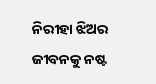ନିରୀହା ଝିଅର ଜୀବନକୁ ନଷ୍ଟ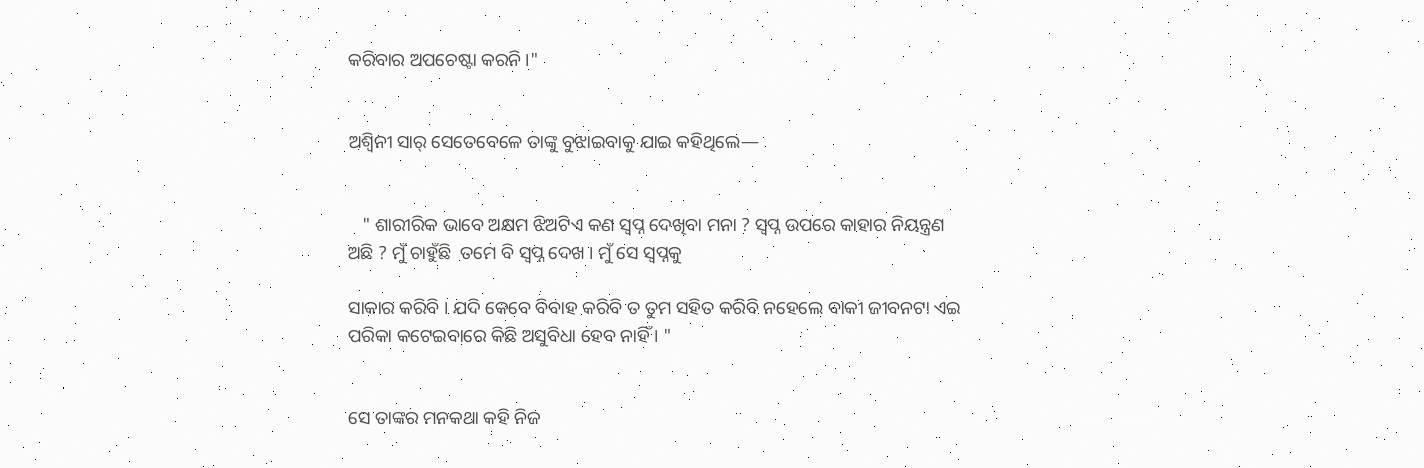କରିବାର ଅପଚେଷ୍ଟା କରନି ।"


ଅଶ୍ୱିନୀ ସାର୍ ସେତେବେଳେ ତାଙ୍କୁ ବୁଝାଇବାକୁ ଯାଇ କହିଥିଲେ—


   " ଶାରୀରିକ ଭାବେ ଅକ୍ଷମ ଝିଅଟିଏ କଣ ସ୍ୱପ୍ନ ଦେଖିବା ମନା ? ସ୍ୱପ୍ନ ଉପରେ କାହାର ନିୟନ୍ତ୍ରଣ ଅଛି ? ମୁଁ ଚାହୁଁଛି  ତମେ ବି ସ୍ୱପ୍ନ ଦେଖ । ମୁଁ ସେ ସ୍ୱପ୍ନକୁ

ସାକାର କରିବି । ଯଦି କେବେ ବିବାହ କରିବି ତ ତୁମ ସହିତ କରିବି ନହେଲେ ବାକୀ ଜୀବନଟା ଏଇ ପରିକା କଟେଇବାରେ କିଛି ଅସୁବିଧା ହେବ ନାହିଁ । "


ସେ ତାଙ୍କର ମନକଥା କହି ନିଜ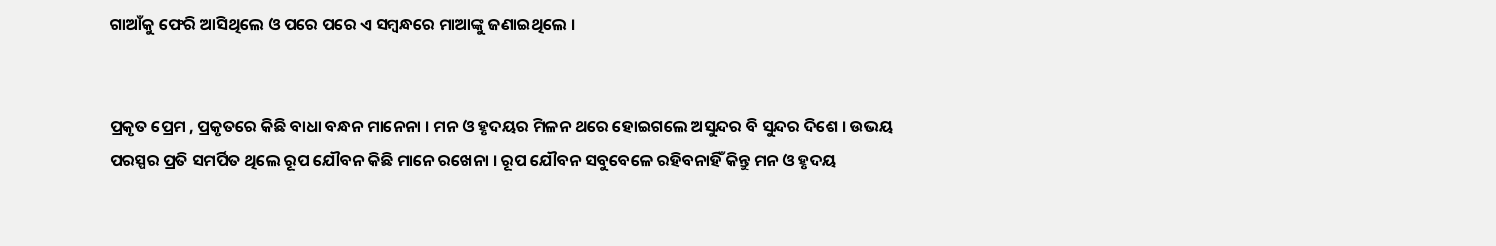ଗାଆଁକୁ ଫେରି ଆସିଥିଲେ ଓ ପରେ ପରେ ଏ ସମ୍ବନ୍ଧରେ ମାଆଙ୍କୁ ଜଣାଇଥିଲେ ।


ପ୍ରକୃତ ପ୍ରେମ , ପ୍ରକୃତରେ କିଛି ବାଧା ବନ୍ଧନ ମାନେନା । ମନ ଓ ହୃଦୟର ମିଳନ ଥରେ ହୋଇଗଲେ ଅସୁନ୍ଦର ବି ସୁନ୍ଦର ଦିଶେ । ଉଭୟ ପରସ୍ପର ପ୍ରତି ସମର୍ପିତ ଥିଲେ ରୂପ ଯୌବନ କିଛି ମାନେ ରଖେନା । ରୂପ ଯୌବନ ସବୁବେଳେ ରହିବନାହିଁ କିନ୍ତୁ ମନ ଓ ହୃଦୟ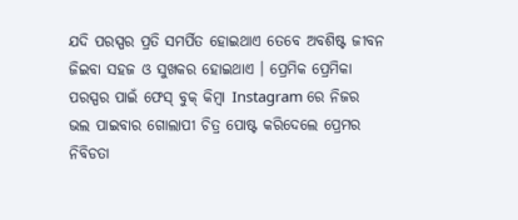ଯଦି ପରସ୍ପର ପ୍ରତି ସମର୍ପିତ ହୋଇଥାଏ ତେବେ ଅବଶିଷ୍ଟ ଜୀବନ ଜିଇବା ସହଜ ଓ ସୁଖକର ହୋଇଥାଏ । ପ୍ରେମିକ ପ୍ରେମିକା ପରସ୍ପର ପାଇଁ ଫେସ୍ ବୁକ୍ କିମ୍ବା Instagram ରେ ନିଜର ଭଲ ପାଇବାର ଗୋଲାପୀ ଚିତ୍ର ପୋଷ୍ଟ କରିଦେଲେ ପ୍ରେମର ନିବିଡତା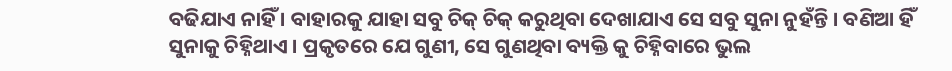ବଢିଯାଏ ନାହିଁ । ବାହାରକୁ ଯାହା ସବୁ ଚିକ୍ ଚିକ୍ କରୁଥିବା ଦେଖାଯାଏ ସେ ସବୁ ସୁନା ନୁହଁନ୍ତି । ବଣିଆ ହିଁ ସୁନାକୁ ଚିହ୍ନିଥାଏ । ପ୍ରକୃତରେ ଯେ ଗୁଣୀ, ସେ ଗୁଣଥିବା ବ୍ୟକ୍ତି କୁ ଚିହ୍ନିବାରେ ଭୁଲ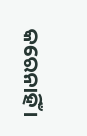କରେନାହିଁ ।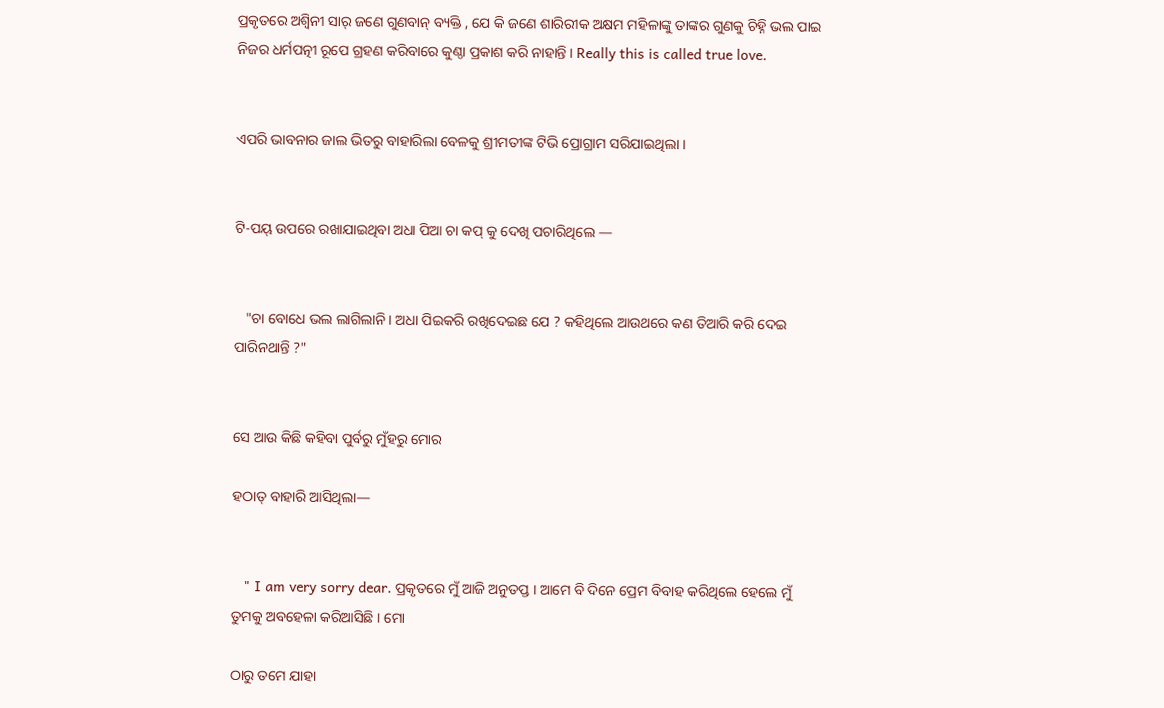ପ୍ରକୃତରେ ଅଶ୍ୱିନୀ ସାର୍ ଜଣେ ଗୁଣବାନ୍ ବ୍ୟକ୍ତି , ଯେ କି ଜଣେ ଶାରିରୀକ ଅକ୍ଷମ ମହିଳାଙ୍କୁ ତାଙ୍କର ଗୁଣକୁ ଚିହ୍ନି ଭଲ ପାଇ ନିଜର ଧର୍ମପତ୍ନୀ ରୂପେ ଗ୍ରହଣ କରିବାରେ କୁଣ୍ଠା ପ୍ରକାଶ କରି ନାହାନ୍ତି । Really this is called true love.


ଏପରି ଭାବନାର ଜାଲ ଭିତରୁ ବାହାରିଲା ବେଳକୁ ଶ୍ରୀମତୀଙ୍କ ଟିଭି ପ୍ରୋଗ୍ରାମ ସରିଯାଇଥିଲା ।


ଟି-ପୟ୍ ଉପରେ ରଖାଯାଇଥିବା ଅଧା ପିଆ ଚା କପ୍ କୁ ଦେଖି ପଚାରିଥିଲେ —


   "ଚା ବୋଧେ ଭଲ ଲାଗିଲାନି । ଅଧା ପିଇକରି ରଖିଦେଇଛ ଯେ ? କହିଥିଲେ ଆଉଥରେ କଣ ତିଆରି କରି ଦେଇ ପାରିନଥାନ୍ତି ?"


ସେ ଆଉ କିଛି କହିବା ପୁର୍ବରୁ ମୁଁହରୁ ମୋର

ହଠାତ୍ ବାହାରି ଆସିଥିଲା—


   " I am very sorry dear. ପ୍ରକୃତରେ ମୁଁ ଆଜି ଅନୁତପ୍ତ । ଆମେ ବି ଦିନେ ପ୍ରେମ ବିବାହ କରିଥିଲେ ହେଲେ ମୁଁ  ତୁମକୁ ଅବହେଳା କରିଆସିଛି । ମୋ

ଠାରୁ ତମେ ଯାହା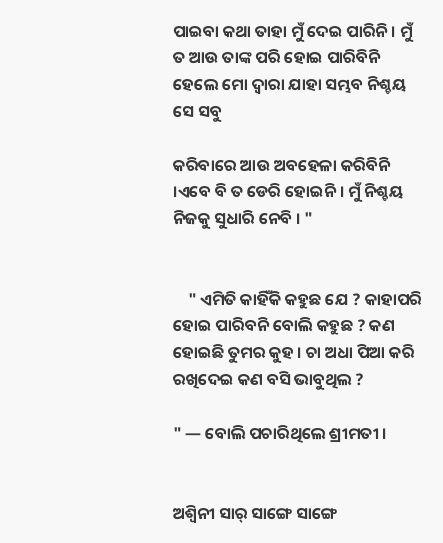ପାଇବା କଥା ତାହା ମୁଁ ଦେଇ ପାରିନି । ମୁଁ ତ ଆଉ ତାଙ୍କ ପରି ହୋଇ ପାରିବିନି ହେଲେ ମୋ ଦ୍ୱାରା ଯାହା ସମ୍ଭବ ନିଶ୍ଚୟ ସେ ସବୁ

କରିବାରେ ଆଉ ଅବହେଳା କରିବିନି ।ଏବେ ବି ତ ଡେରି ହୋଇନି । ମୁଁ ନିଶ୍ଚୟ ନିଜକୁ ସୁଧାରି ନେବି । "


    " ଏମିତି କାହିଁକି କହୁଛ ଯେ ? କାହାପରି ହୋଇ ପାରିବନି ବୋଲି କହୁଛ ? କଣ ହୋଇଛି ତୁମର କୁହ । ଚା ଅଧା ପିଆ କରି ରଖିଦେଇ କଣ ବସି ଭାବୁଥିଲ ?

" — ବୋଲି ପଚାରିଥିଲେ ଶ୍ରୀମତୀ ।


ଅଶ୍ୱିନୀ ସାର୍ ସାଙ୍ଗେ ସାଙ୍ଗେ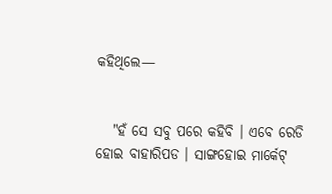କହିଥିଲେ—


   "ହଁ ସେ ସବୁ ପରେ କହିବି । ଏବେ ରେଡି ହୋଇ ବାହାରିପଡ । ସାଙ୍ଗହୋଇ ମାର୍କେଟ୍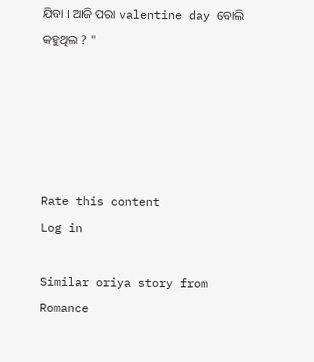ଯିବା । ଆଜି ପରା valentine day ବୋଲି କହୁଥିଲ ? "





Rate this content
Log in

Similar oriya story from Romance